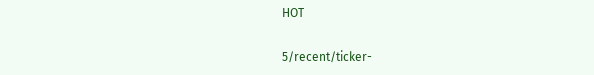HOT

5/recent/ticker-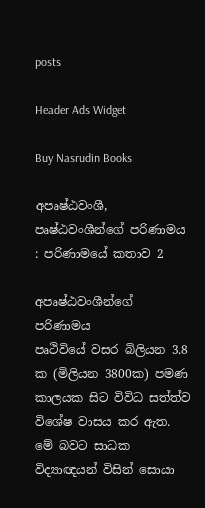posts

Header Ads Widget

Buy Nasrudin Books

අපෘෂ්ඨවංශී, පෘෂ්ඨවංශීන්ගේ පරිණාමය : පරිණාමයේ කතාව 2

අපෘෂ්ඨවංශීන්ගේ පරිණාමය
පෘථිවියේ වසර බිලියන 3.8 ක (මිලියන 3800ක) පමණ කාලයක සිට විවිධ සත්ත්ව විශේෂ වාසය කර ඇත. මේ බවට සාධක විද්‍යාඥයන් විසින් සොයා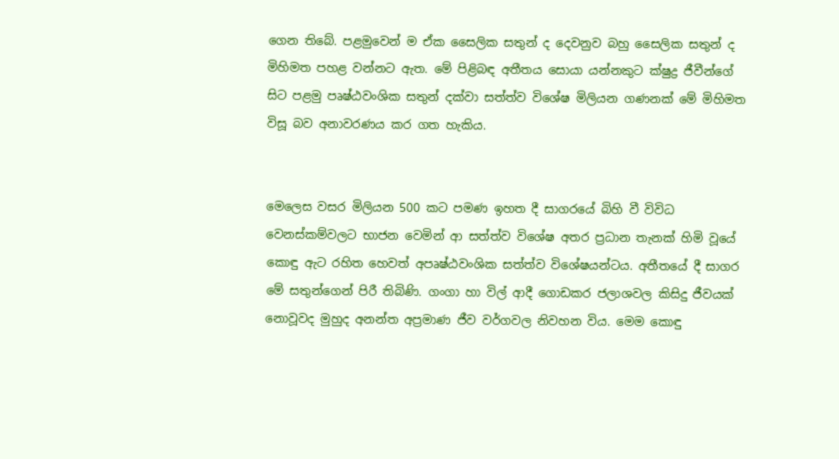ගෙන තිබේ. පළමුවෙන් ම ඒක සෛලික සතුන් ද දෙවනුව බහු සෛලික සතුන් ද මිහිමත පහළ වන්නට ඇත. මේ පිළිබඳ අතීතය සොයා යන්නකුට ක්ෂුද්‍ර ජීවීන්ගේ සිට පළමු පෘෂ්ඨවංශික සතුන් දක්වා සත්ත්ව විශේෂ මිලියන ගණනක් මේ මිහිමත විසූ බව අනාවරණය කර ගත හැකිය.


මෙලෙස වසර මිලියන 500 කට පමණ ඉහත දී සාගරයේ බිහි වී විවිධ වෙනස්කම්වලට භාජන වෙමින් ආ සත්ත්ව විශේෂ අතර ප්‍රධාන තැනක් හිමි වූයේ කොඳු ඇට රහිත හෙවත් අපෘෂ්ඨවංශික සත්ත්ව විශේෂයන්ටය. අතීතයේ දී සාගර මේ සතුන්ගෙන් පිරී තිබිණි. ගංගා හා විල් ආදී ගොඩකර ජලාශවල කිසිදු ජීවයක් නොවූවද මුහුද අනන්ත අප්‍රමාණ ජීව වර්ගවල නිවහන විය. මෙම කොඳු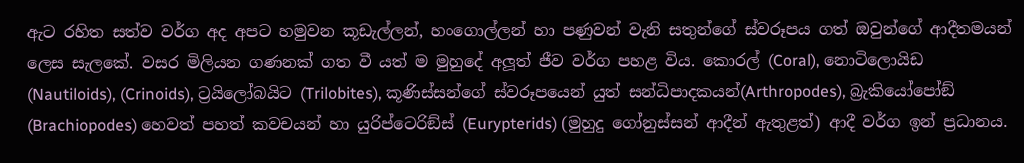ඇට රහිත සත්ව වර්ග අද අපට හමුවන කූඩැල්ලන්, හංගොල්ලන් හා පණුවන් වැනි සතුන්ගේ ස්වරූපය ගත් ඔවුන්ගේ ආදීතමයන් ලෙස සැලකේ. වසර මිලියන ගණනක් ගත වී යත් ම මුහුදේ අලූත් ජීව වර්ග පහළ විය. කොරල් (Coral), නොටිලොයිඩ (Nautiloids), (Crinoids), ට්‍රයිලෝබයිට (Trilobites), කූණිස්සන්ගේ ස්වරූපයෙන් යුත් සන්ධිපාදකයන්(Arthropodes), බ්‍රැකියෝපෝඞ් (Brachiopodes) හෙවත් පහත් කවචයන් හා යුරිප්ටෙරිඞ්ස් (Eurypterids) (මුහුදු ගෝනුස්සන් ආදීන් ඇතුළත්) ආදී වර්ග ඉන් ප්‍රධානය.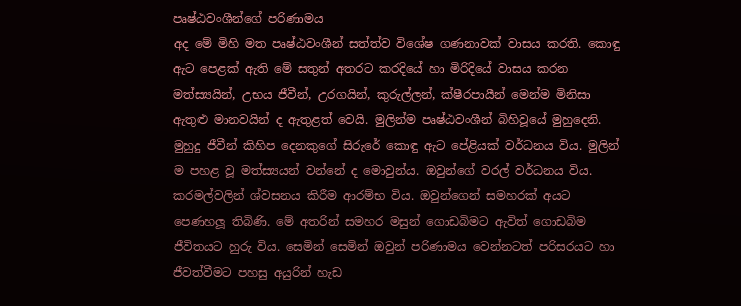පෘෂ්ඨවංශීන්ගේ පරිණාමය
අද මේ මිහි මත පෘෂ්ඨවංශීන් සත්ත්ව විශේෂ ගණනාවක් වාසය කරති. කොඳු ඇට පෙළක් ඇති මේ සතුන් අතරට කරදියේ හා මිරිදියේ වාසය කරන මත්ස්‍යයින්, උභය ජීවීන්, උරගයින්, කුරුල්ලන්, ක්ෂීරපායීන් මෙන්ම මිනිසා ඇතුළු මානවයින් ද ඇතුළත් වෙයි. මුලින්ම පෘෂ්ඨවංශීන් බිහිවූයේ මුහුදෙනි. මුහුදු ජීවීන් කිහිප දෙනකුගේ සිරුරේ කොඳු ඇට පේළියක් වර්ධනය විය. මුලින් ම පහළ වූ මත්ස්‍යයන් වන්නේ ද මොවුන්ය. ඔවුන්ගේ වරල් වර්ධනය විය. කරමල්වලින් ශ්වසනය කිරීම ආරම්භ විය. ඔවුන්ගෙන් සමහරක් අයට පෙණහලූ තිබිණි. මේ අතරින් සමහර මසුන් ගොඩබිමට ඇවිත් ගොඩබිම ජීවිතයට හුරු විය. සෙමින් සෙමින් ඔවුන් පරිණාමය වෙන්නටත් පරිසරයට හා ජීවත්වීමට පහසු අයුරින් හැඩ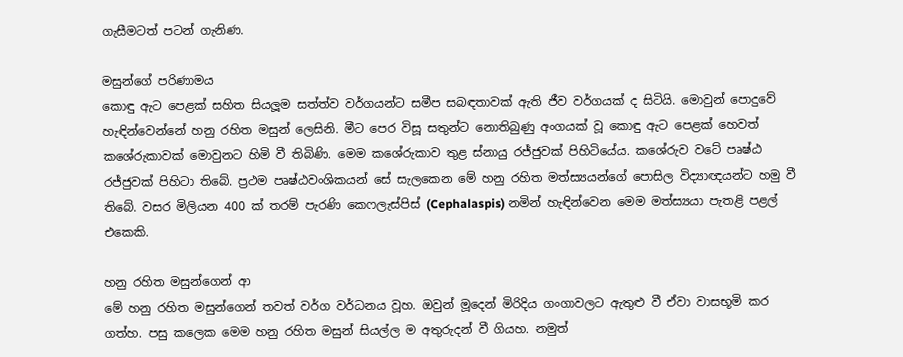ගැසීමටත් පටන් ගැනිණ.

මසුන්ගේ පරිණාමය
කොඳු ඇට පෙළක් සහිත සියලූම සත්ත්ව වර්ගයන්ට සමීප සබඳතාවක් ඇති ජීව වර්ගයක් ද සිටියි. මොවුන් පොදුවේ හැඳින්වෙන්නේ හනු රහිත මසුන් ලෙසිනි. මීට පෙර විසූ සතුන්ට නොතිබුණු අංගයක් වූ කොඳු ඇට පෙළක් හෙවත් කශේරුකාවක් මොවුනට හිමි වී තිබිණි. මෙම කශේරුකාව තුළ ස්නායු රජ්ජුවක් පිහිටියේය. කශේරුව වටේ පෘෂ්ඨ රජ්ජුවක් පිහිටා තිබේ. ප්‍රථම පෘෂ්ඨවංශිකයන් සේ සැලකෙන මේ හනු රහිත මත්ස්‍යයන්ගේ පොසිල විද්‍යාඥයන්ට හමු වී තිබේ. වසර මිලියන 400 ක් තරම් පැරණි කෙෆලැස්පිස් (Cephalaspis) නමින් හැඳින්වෙන මෙම මත්ස්‍යයා පැතළි පළල් එකෙකි.

හනු රහිත මසුන්ගෙන් ආ
මේ හනු රහිත මසුන්ගෙන් තවත් වර්ග වර්ධනය වූහ. ඔවුන් මූදෙන් මිරිදිය ගංගාවලට ඇතුළු වී ඒවා වාසභූමි කර ගත්හ. පසු කලෙක මෙම හනු රහිත මසුන් සියල්ල ම අතුරුදන් වී ගියහ. නමුත්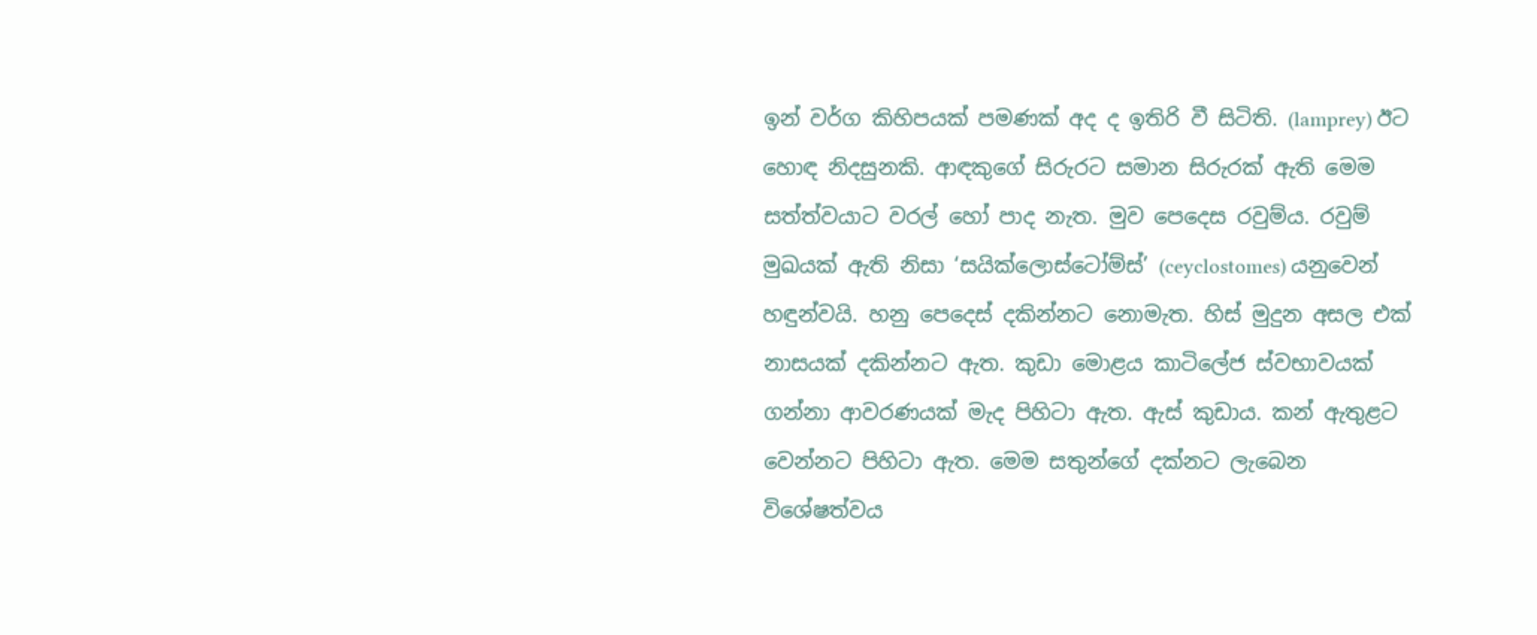ඉන් වර්ග කිහිපයක් පමණක් අද ද ඉතිරි වී සිටිති. (lamprey) ඊට හොඳ නිදසුනකි. ආඳකුගේ සිරුරට සමාන සිරුරක් ඇති මෙම සත්ත්වයාට වරල් හෝ පාද නැත. මුව පෙදෙස රවුම්ය. රවුම් මුඛයක් ඇති නිසා ‘සයික්ලොස්ටෝම්ස්’ (ceyclostomes) යනුවෙන් හඳුන්වයි. හනු පෙදෙස් දකින්නට නොමැත. හිස් මුදුන අසල එක් නාසයක් දකින්නට ඇත. කුඩා මොළය කාටිලේජ ස්වභාවයක් ගන්නා ආවරණයක් මැද පිහිටා ඇත. ඇස් කුඩාය. කන් ඇතුළට වෙන්නට පිහිටා ඇත. මෙම සතුන්ගේ දක්නට ලැබෙන විශේෂත්වය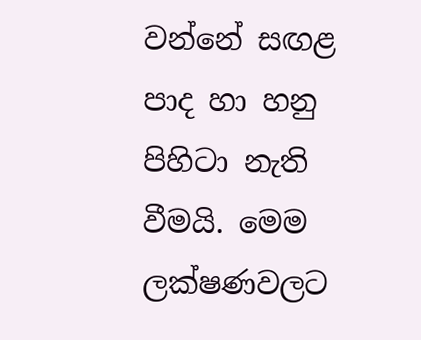වන්නේ සඟළ පාද හා හනු පිහිටා නැති වීමයි. මෙම ලක්ෂණවලට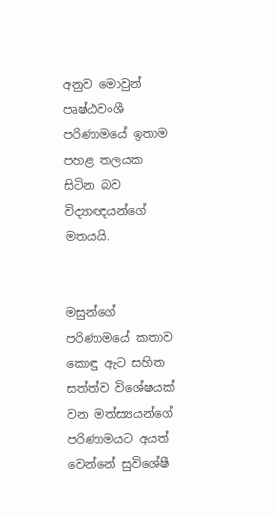අනුව මොවුන් පෘෂ්ඨවංශී පරිණාමයේ ඉතාම පහළ තලයක සිටින බව විද්‍යාඥයන්ගේ මතයයි.


මසුන්ගේ පරිණාමයේ කතාව
කොඳු ඇට සහිත සත්ත්ව විශේෂයක් වන මත්ස්‍යයන්ගේ පරිණාමයට අයත් වෙන්නේ සුවිශේෂී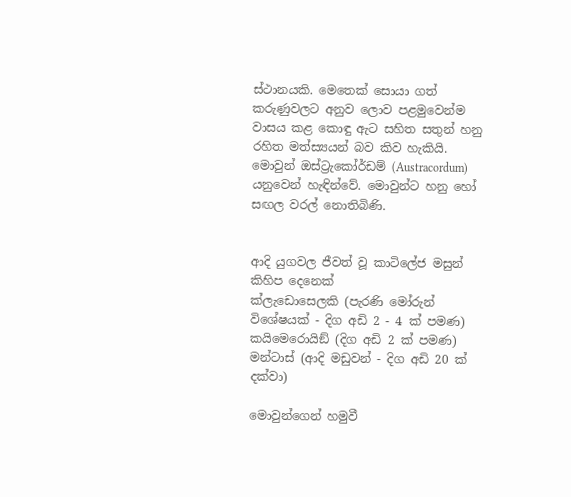ස්ථානයකි. මෙතෙක් සොයා ගත් කරුණුවලට අනුව ලොව පළමුවෙන්ම වාසය කළ කොඳු ඇට සහිත සතුන් හනු රහිත මත්ස්‍යයන් බව කිව හැකියි. මොවුන් ඔස්ට්‍රැකෝර්ඩම් (Austracordum) යනුවෙන් හැඳින්වේ. මොවුන්ට හනු හෝ සඟල වරල් නොතිබිණි.


ආදි යුගවල ජීවත් වූ කාටිලේජ මසුන් කිහිප දෙනෙක්
ක්ලැඩොසෙලකි (පැරණි මෝරුන් විශේෂයක් - දිග අඩි 2 - 4 ක් පමණ)
කයිමෙරොයිඞ් (දිග අඩි 2 ක් පමණ)
මන්ටාස් (ආදි මඩුවන් - දිග අඩි 20 ක් දක්වා)

මොවුන්ගෙන් හමුවී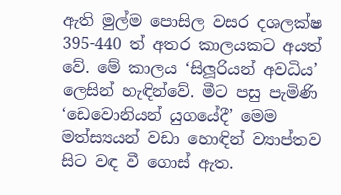ඇති මුල්ම පොසිල වසර දශලක්ෂ 395-440 ත් අතර කාලයකට අයත් වේ. මේ කාලය ‘සිලූරියන් අවධිය’ ලෙසින් හැඳින්වේ. මීට පසු පැමිණි ‘ඩෙවොනියන් යුගයේදී’ මෙම මත්ස්‍යයන් වඩා හොඳින් ව්‍යාප්තව සිට වඳ වී ගොස් ඇත.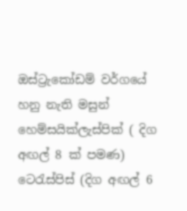ඔස්ට්‍රැකෝඩම් වර්ගයේ හනු නැති මසුන්
හෙම්සයික්ලැස්පික් ( දිග අඟල් 8 ක් පමණ)
ටෙරැස්පිස් (දිග අඟල් 6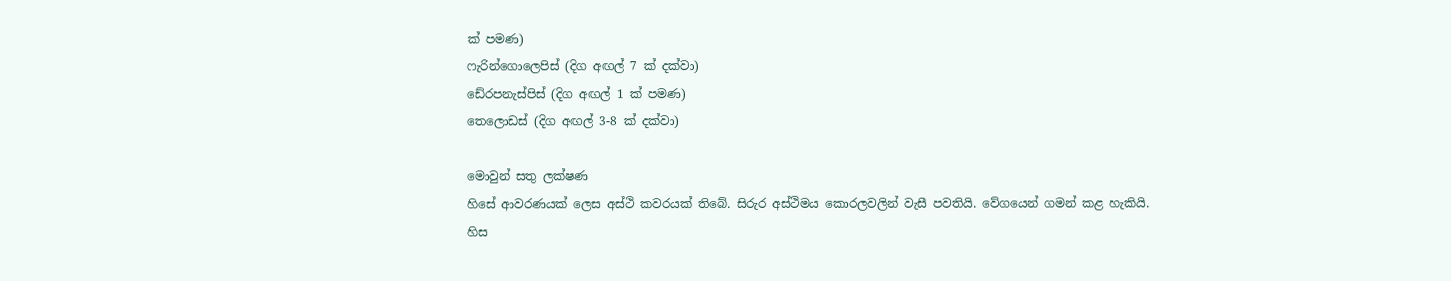ක් පමණ)
ෆැරින්ගොලෙපිස් (දිග අඟල් 7 ක් දක්වා)
ඩේ‍රපනැස්පිස් (දිග අඟල් 1 ක් පමණ)
තෙලොඩස් (දිග අඟල් 3-8 ක් දක්වා)

මොවුන් සතු ලක්ෂණ
හිසේ ආවරණයක් ලෙස අස්ථි කවරයක් තිබේ. සිරුර අස්ථිමය කොරලවලින් වැසී පවතියි. වේගයෙන් ගමන් කළ හැකියි. හිස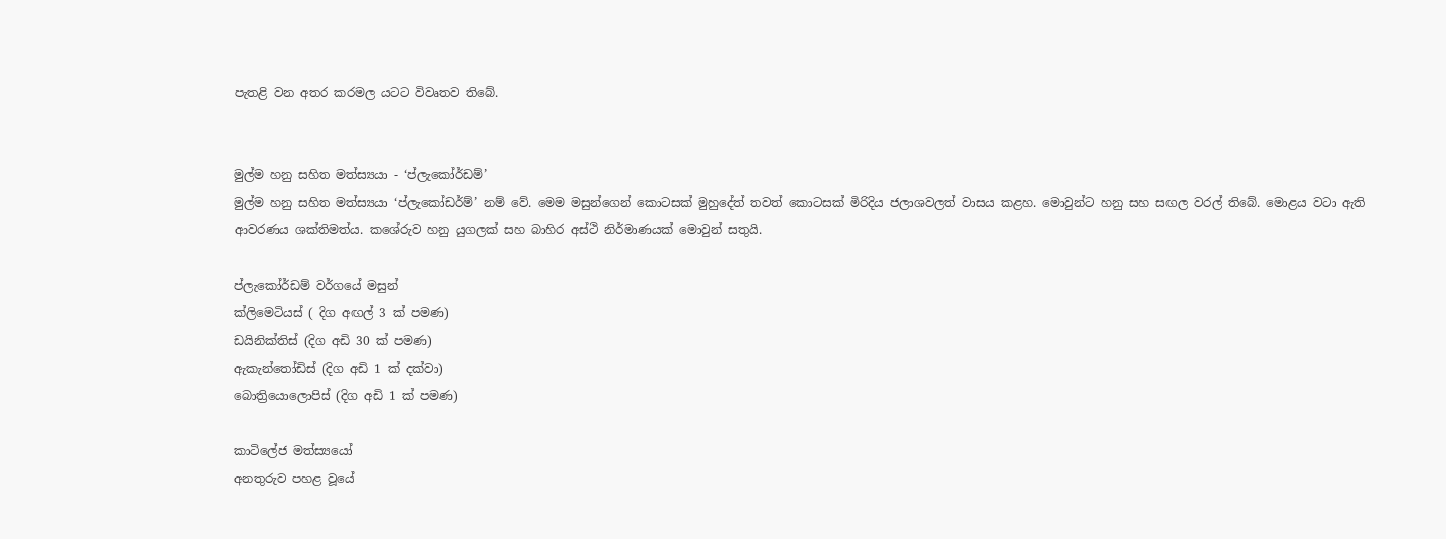පැතළි වන අතර කරමල යටට විවෘතව තිබේ.


මුල්ම හනු සහිත මත්ස්‍යයා - ‘ප්ලැකෝර්ඩම්’
මුල්ම හනු සහිත මත්ස්‍යයා ‘ප්ලැකෝඩර්ම්’ නම් වේ. මෙම මසුන්ගෙන් කොටසක් මුහුදේත් තවත් කොටසක් මිරිදිය ජලාශවලත් වාසය කළහ. මොවුන්ට හනු සහ සඟල වරල් තිබේ. මොළය වටා ඇති ආවරණය ශක්තිමත්ය. කශේරුව හනු යුගලක් සහ බාහිර අස්ථි නිර්මාණයක් මොවුන් සතුයි.

ප්ලැකෝර්ඩම් වර්ගයේ මසුන්
ක්ලිමෙටියස් ( දිග අඟල් 3 ක් පමණ)
ඩයිනික්තිස් (දිග අඩි 30 ක් පමණ)
ඇකැන්තෝඩිස් (දිග අඩි 1 ක් දක්වා)
බොත්‍රියොලොපිස් (දිග අඩි 1 ක් පමණ)

කාටිලේජ මත්ස්‍යයෝ
අනතුරුව පහළ වූයේ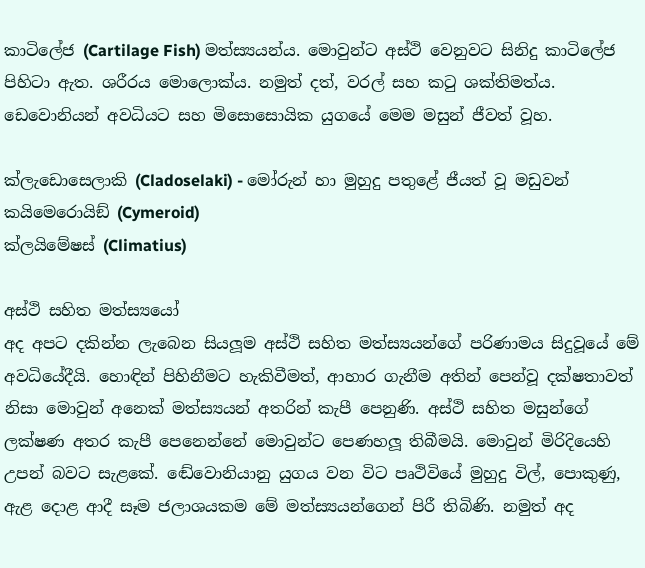කාටිලේජ (Cartilage Fish) මත්ස්‍යයන්ය. මොවුන්ට අස්ථි වෙනුවට සිනිදු කාටිලේජ පිහිටා ඇත. ශරීරය මොලොක්ය. නමුත් දත්, වරල් සහ කටු ශක්තිමත්ය. ඩෙවොනියන් අවධියට සහ මිසොසොයික යුගයේ මෙම මසුන් ජීවත් වූහ.

ක්ලැඩොසෙලාකි (Cladoselaki) - මෝරුන් හා මුහුදු පතුළේ ජීයත් වූ මඩුවන්
කයිමෙරොයිඞ් (Cymeroid)
ක්ලයිමේෂස් (Climatius)

අස්ථි සහිත මත්ස්‍යයෝ
අද අපට දකින්න ලැබෙන සියලූම අස්ථි සහිත මත්ස්‍යයන්ගේ පරිණාමය සිදුවූයේ මේ අවධියේදීයි. හොඳින් පිහිනීමට හැකිවීමත්, ආහාර ගැනීම අතින් පෙන්වූ දක්ෂතාවත් නිසා මොවුන් අනෙක් මත්ස්‍යයන් අතරින් කැපී පෙනුණි. අස්ථි සහිත මසුන්ගේ ලක්ෂණ අතර කැපී පෙනෙන්නේ මොවුන්ට පෙණහලූ තිබීමයි. මොවුන් මිරිදියෙහි උපන් බවට සැළකේ. ඬේවොනියානු යුගය වන විට පෘථිවියේ මුහුදු විල්, පොකුණු, ඇළ දොළ ආදී සෑම ජලාශයකම මේ මත්ස්‍යයන්ගෙන් පිරී තිබිණි. නමුත් අද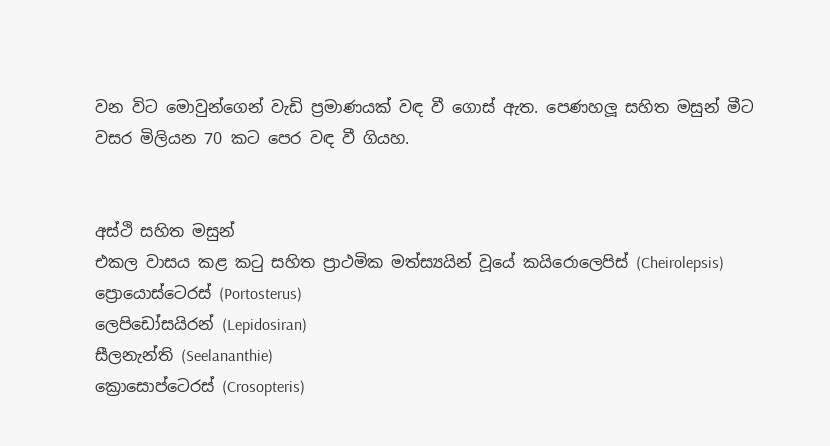වන විට මොවුන්ගෙන් වැඩි ප්‍රමාණයක් වඳ වී ගොස් ඇත. පෙණහලූ සහිත මසුන් මීට වසර මිලියන 70 කට පෙර වඳ වී ගියහ.


අස්ථි සහිත මසුන්
එකල වාසය කළ කටු සහිත ප්‍රාථමික මත්ස්‍යයින් වූයේ කයිරොලෙපිස් (Cheirolepsis)
ප්‍රොයොස්ටෙරස් (Portosterus)
ලෙපිඩෝසයිරන් (Lepidosiran)
සීලනැන්ති (Seelananthie)
ක්‍රොසොප්ටෙරස් (Crosopteris)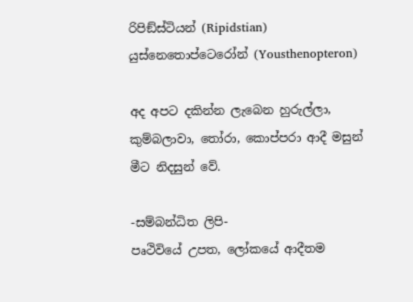රිපිඞ්ස්ටියන් (Ripidstian)
යුස්නෙතොප්ටෙරෝන් (Yousthenopteron)

අද අපට දකින්න ලැබෙන හුරුල්ලා, කුම්බලාවා, තෝරා, කොප්පරා ආදී මසුන් මීට නිදසුන් වේ.

-සම්බන්ධිත ලිපි-
පෘථිවියේ උපත, ලෝකයේ ආදීතම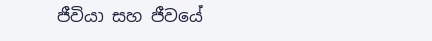ජීවියා සහ ජීවයේ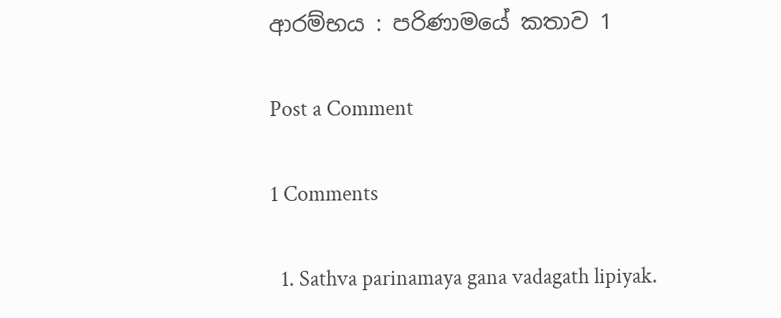ආරම්භය : පරිණාමයේ කතාව 1

Post a Comment

1 Comments

  1. Sathva parinamaya gana vadagath lipiyak.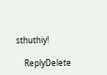sthuthiy!

    ReplyDelete